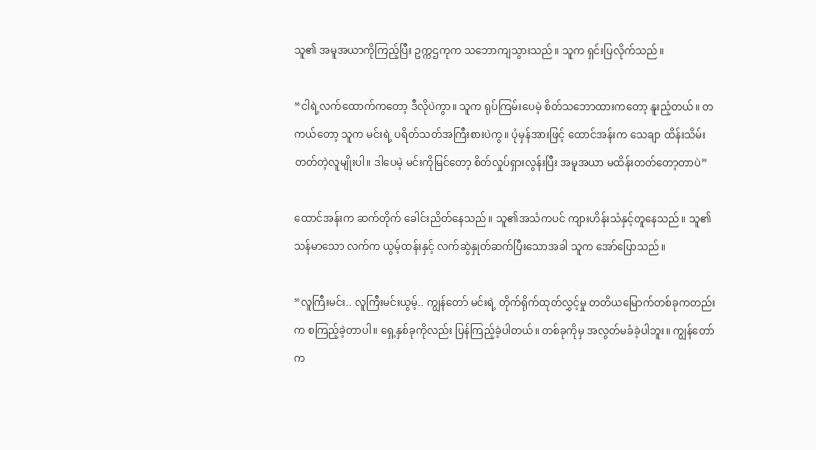သူ၏ အမူအယာကိုကြည့်ပြီး ဥက္ကဌကုက သဘောကျသွားသည်။ သူက ရှင်းပြလိုက်သည်။

“ငါရဲ့လက်ထောက်ကတော့ ဒီလိုပဲကွာ။ သူက ရုပ်ကြမ်းပေမဲ့ စိတ်သဘောထားကတော့ နူးညံ့တယ်။ တကယ်တော့ သူက မင်းရဲ့ ပရိတ်သတ်အကြီးစားပဲကွ။ ပုံမှန်အားဖြင့် ထောင်အန်းက သေချာ ထိန်းသိမ်းတတ်တဲ့လူမျိုးပါ။ ဒါပေမဲ့ မင်းကိုမြင်တော့ စိတ်လှုပ်ရှားလွန်းပြီး အမူအယာ မထိန်းတတ်တော့တာပဲ”

ထောင်အန်းက ဆက်တိုက် ခေါင်းညိတ်နေသည်။ သူ၏အသံကပင် ကျားဟိန်းသံနှင့်တူနေသည်။ သူ၏ သန်မာသော လက်က ယွမ့်ထန်းနှင့် လက်ဆွဲနှုတ်ဆက်ပြီးသောအခါ သူက အော်ပြောသည်။

“လူကြီးမင်း.. လူကြီးမင်းယွမ့်.. ကျွန်တော် မင်းရဲ့ တိုက်ရိုက်ထုတ်လွှင့်မှု တတိယမြောက်တစ်ခုကတည်းက စကြည့်ခဲ့တာပါ။ ရှေ့နှစ်ခုကိုလည်း ပြန်ကြည့်ခဲ့ပါတယ်။ တစ်ခုကိုမှ အလွတ်မခံခဲ့ပါဘူး။ ကျွန်တော်က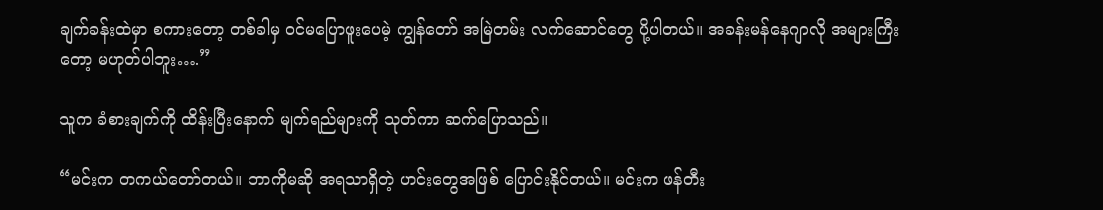ချက်ခန်းထဲမှာ စကားတော့ တစ်ခါမှ ဝင်မပြောဖူးပေမဲ့ ကျွန်တော် အမြဲတမ်း လက်ဆောင်တွေ ပို့ပါတယ်။ အခန်းမန်နေဂျာလို အများကြီးတော့ မဟုတ်ပါဘူး….”

သူက ခံစားချက်ကို ထိန်းပြီးနောက် မျက်ရည်များကို သုတ်ကာ ဆက်ပြောသည်။

“မင်းက တကယ်တော်တယ်။ ဘာကိုမဆို အရသာရှိတဲ့ ဟင်းတွေအဖြစ် ပြောင်းနိုင်တယ်။ မင်းက ဖန်တီး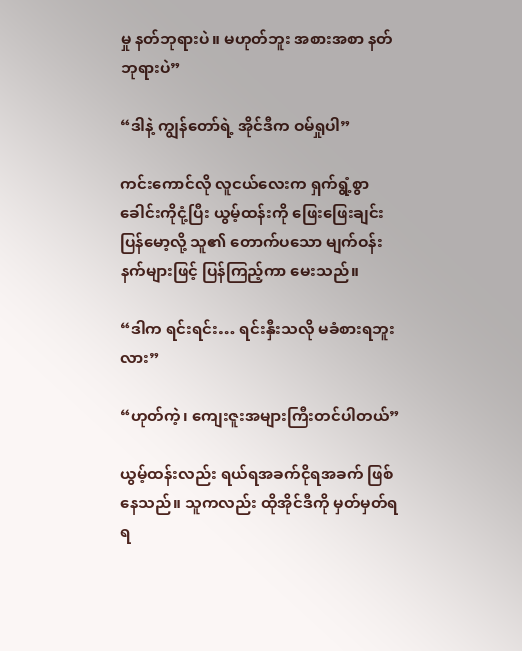မှု နတ်ဘုရားပဲ။ မဟုတ်ဘူး အစားအစာ နတ်ဘုရားပဲ”

“ဒါနဲ့ ကျွန်တော်ရဲ့ အိုင်ဒီက ဝမ်ရှုပါ”

ကင်းကောင်လို လူငယ်လေးက ရှက်ရွံ့စွာ ခေါင်းကိုငုံ့ပြီး ယွမ့်ထန်းကို ဖြေးဖြေးချင်း ပြန်မော့လို့ သူ၏ တောက်ပသော မျက်ဝန်းနက်များဖြင့် ပြန်ကြည့်ကာ မေးသည်။

“ဒါက ရင်းရင်း… ရင်းနှီးသလို မခံစားရဘူးလား”

“ဟုတ်ကဲ့၊ ကျေးဇူးအများကြီးတင်ပါတယ်”

ယွမ့်ထန်းလည်း ရယ်ရအခက်ငိုရအခက် ဖြစ်နေသည်။ သူကလည်း ထိုအိုင်ဒီကို မှတ်မှတ်ရရ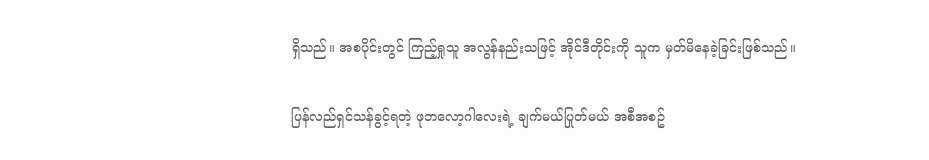ရှိသည်။ အစပိုင်းတွင် ကြည့်ရှုသူ အလွန်နည်းသဖြင့် အိုင်ဒီတိုင်းကို သူက မှတ်မိနေခဲ့ခြင်းဖြစ်သည်။

ပြန်လည်ရှင်သန်ခွင့်ရတဲ့ ဖုဘလော့ဂါလေးရဲ့ ချက်မယ်ပြုတ်မယ် အစီအစဥ်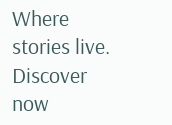Where stories live. Discover now